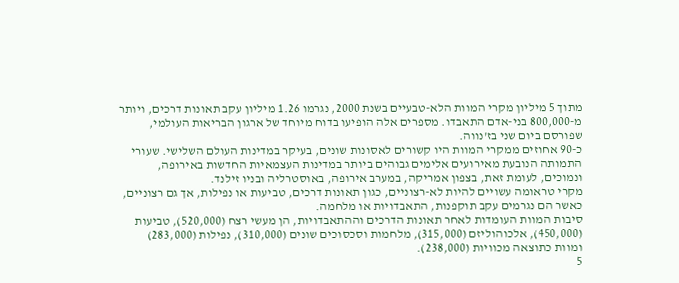מתוך 5 מיליון מקרי המוות הלא-טבעיים בשנת 2000, נגרמו 1.26 מיליון עקב תאונות דרכים, ויותר מ-800,000 בני-אדם התאבדו. מספרים אלה הופיעו בדוח מיוחד של ארגון הבריאות העולמי, שפורסם ביום שני בז'נווה.
כ-90 אחוזים ממקרי המוות היו קשורים לאסונות שונים, בעיקר במדינות העולם השלישי. שעורי התמותה הנובעת מאירועים אלימים גבוהים ביותר במדינות העצמאיות החדשות באירופה, ונמוכים, לעומת זאת, בצפון אמריקה, במערב אירופה, באוסטרליה ובניו זילנד.
מקרי טראומה עשויים להיות לא-רצוניים, כגון תאונות דרכים, טביעות או נפילות, אך גם רצוניים, כאשר הם נגרמים עקב תוקפנות, התאבדויות או מלחמה.
סיבות המוות העומדות לאחר תאונות הדרכים וההתאבדויות, הן מעשי רצח (520,000), טביעות (450,000), אלכוהוליזם (315,000), מלחמות וסכסוכים שונים (310,000), נפילות (283,000) ומוות כתוצאה מכוויות (238,000).
5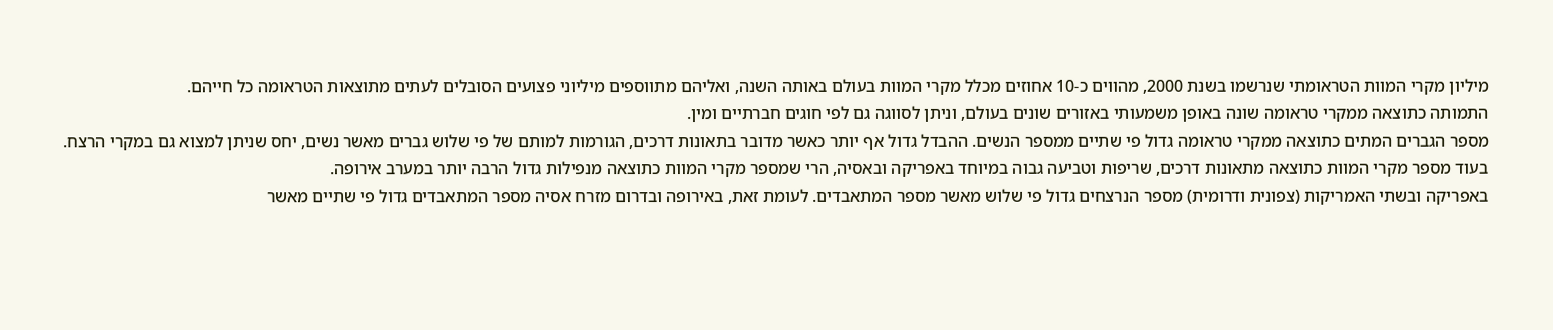מיליון מקרי המוות הטראומתי שנרשמו בשנת 2000, מהווים כ-10 אחוזים מכלל מקרי המוות בעולם באותה השנה, ואליהם מתווספים מיליוני פצועים הסובלים לעתים מתוצאות הטראומה כל חייהם.
התמותה כתוצאה ממקרי טראומה שונה באופן משמעותי באזורים שונים בעולם, וניתן לסווגה גם לפי חוגים חברתיים ומין.
מספר הגברים המתים כתוצאה ממקרי טראומה גדול פי שתיים ממספר הנשים. ההבדל גדול אף יותר כאשר מדובר בתאונות דרכים, הגורמות למותם של פי שלוש גברים מאשר נשים, יחס שניתן למצוא גם במקרי הרצח.
בעוד מספר מקרי המוות כתוצאה מתאונות דרכים, שריפות וטביעה גבוה במיוחד באפריקה ובאסיה, הרי שמספר מקרי המוות כתוצאה מנפילות גדול הרבה יותר במערב אירופה.
באפריקה ובשתי האמריקות (צפונית ודרומית) מספר הנרצחים גדול פי שלוש מאשר מספר המתאבדים. לעומת זאת, באירופה ובדרום מזרח אסיה מספר המתאבדים גדול פי שתיים מאשר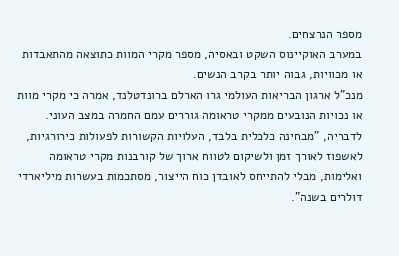מספר הנרצחים.
במערב האוקיינוס השקט ובאסיה, מספר מקרי המוות כתוצאה מהתאבדות או מכוויות, גבוה יותר בקרב הנשים.
מנכ"ל ארגון הבריאות העולמי גרו הארלם ברונדטלנד, אמרה כי מקרי מוות או נכויות הנובעים ממקרי טראומה גוררים עמם החמרה במצב העוני. לדבריה, "מבחינה כלכלית בלבד, העלויות הקשורות לפעולות כירורגיות, לאשפוז לאורך זמן ולשיקום לטווח ארוך של קורבנות מקרי טראומה ואלימות, מבלי להתייחס לאובדן כוח הייצור, מסתכמות בעשרות מיליארדי דולרים בשנה".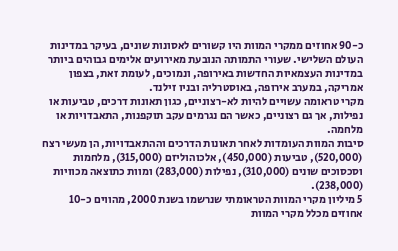כ-90 אחוזים ממקרי המוות היו קשורים לאסונות שונים, בעיקר במדינות העולם השלישי. שעורי התמותה הנובעת מאירועים אלימים גבוהים ביותר במדינות העצמאיות החדשות באירופה, ונמוכים, לעומת זאת, בצפון אמריקה, במערב אירופה, באוסטרליה ובניו זילנד.
מקרי טראומה עשויים להיות לא-רצוניים, כגון תאונות דרכים, טביעות או נפילות, אך גם רצוניים, כאשר הם נגרמים עקב תוקפנות, התאבדויות או מלחמה.
סיבות המוות העומדות לאחר תאונות הדרכים וההתאבדויות, הן מעשי רצח (520,000), טביעות (450,000), אלכוהוליזם (315,000), מלחמות וסכסוכים שונים (310,000), נפילות (283,000) ומוות כתוצאה מכוויות (238,000).
5 מיליון מקרי המוות הטראומתי שנרשמו בשנת 2000, מהווים כ-10 אחוזים מכלל מקרי המוות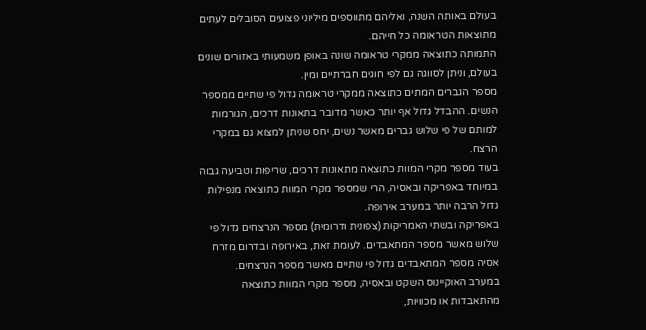בעולם באותה השנה, ואליהם מתווספים מיליוני פצועים הסובלים לעתים מתוצאות הטראומה כל חייהם.
התמותה כתוצאה ממקרי טראומה שונה באופן משמעותי באזורים שונים בעולם, וניתן לסווגה גם לפי חוגים חברתיים ומין.
מספר הגברים המתים כתוצאה ממקרי טראומה גדול פי שתיים ממספר הנשים. ההבדל גדול אף יותר כאשר מדובר בתאונות דרכים, הגורמות למותם של פי שלוש גברים מאשר נשים, יחס שניתן למצוא גם במקרי הרצח.
בעוד מספר מקרי המוות כתוצאה מתאונות דרכים, שריפות וטביעה גבוה במיוחד באפריקה ובאסיה, הרי שמספר מקרי המוות כתוצאה מנפילות גדול הרבה יותר במערב אירופה.
באפריקה ובשתי האמריקות (צפונית ודרומית) מספר הנרצחים גדול פי שלוש מאשר מספר המתאבדים. לעומת זאת, באירופה ובדרום מזרח אסיה מספר המתאבדים גדול פי שתיים מאשר מספר הנרצחים.
במערב האוקיינוס השקט ובאסיה, מספר מקרי המוות כתוצאה מהתאבדות או מכוויות,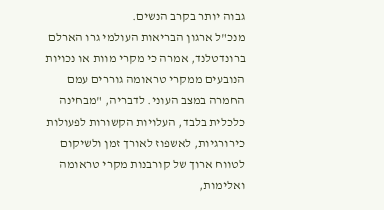גבוה יותר בקרב הנשים.
מנכ"ל ארגון הבריאות העולמי גרו הארלם ברונדטלנד, אמרה כי מקרי מוות או נכויות הנובעים ממקרי טראומה גוררים עמם החמרה במצב העוני. לדבריה, "מבחינה כלכלית בלבד, העלויות הקשורות לפעולות כירורגיות, לאשפוז לאורך זמן ולשיקום לטווח ארוך של קורבנות מקרי טראומה ואלימות,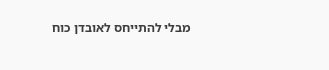מבלי להתייחס לאובדן כוח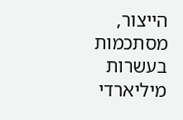הייצור, מסתכמות בעשרות מיליארדי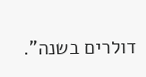דולרים בשנה".